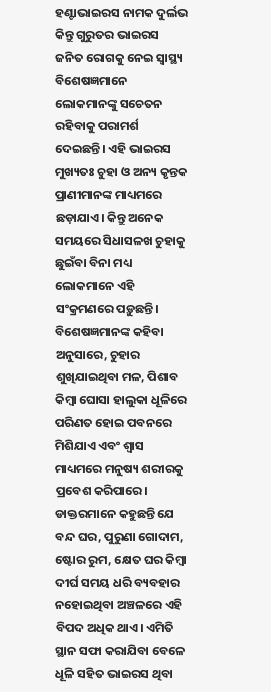ହଣ୍ଟାଭାଇରସ ନାମକ ଦୁର୍ଲଭ କିନ୍ତୁ ଗୁରୁତର ଭାଇରସ ଜନିତ ରୋଗକୁ ନେଇ ସ୍ୱାସ୍ଥ୍ୟ ବିଶେଷଜ୍ଞମାନେ ଲୋକମାନଙ୍କୁ ସଚେତନ ରହିବାକୁ ପରାମର୍ଶ ଦେଇଛନ୍ତି। ଏହି ଭାଇରସ ମୁଖ୍ୟତଃ ଚୁହା ଓ ଅନ୍ୟ କୃନ୍ତକ ପ୍ରାଣୀମାନଙ୍କ ମାଧ୍ୟମରେ ଛଡ଼ାଯାଏ। କିନ୍ତୁ ଅନେକ ସମୟରେ ସିଧାସଳଖ ଚୁହାକୁ ଛୁଇଁବା ବିନା ମଧ୍ୟ ଲୋକମାନେ ଏହି ସଂକ୍ରମଣରେ ପଡ଼ୁଛନ୍ତି। ବିଶେଷଜ୍ଞମାନଙ୍କ କହିବା ଅନୁସାରେ, ଚୁହାର ଶୁଖିଯାଇଥିବା ମଳ, ପିଶାବ କିମ୍ବା ଘୋସା ହାଲୁକା ଧୂଳିରେ ପରିଣତ ହୋଇ ପବନରେ ମିଶିଯାଏ ଏବଂ ଶ୍ୱାସ ମାଧ୍ୟମରେ ମନୁଷ୍ୟ ଶରୀରକୁ ପ୍ରବେଶ କରିପାରେ।
ଡାକ୍ତରମାନେ କହୁଛନ୍ତି ଯେ ବନ୍ଦ ଘର, ପୁରୁଣା ଗୋଦାମ, ଷ୍ଟୋର ରୁମ, କ୍ଷେତ ଘର କିମ୍ବା ଦୀର୍ଘ ସମୟ ଧରି ବ୍ୟବହାର ନହୋଇଥିବା ଅଞ୍ଚଳରେ ଏହି ବିପଦ ଅଧିକ ଥାଏ। ଏମିତି ସ୍ଥାନ ସଫା କରାଯିବା ବେଳେ ଧୂଳି ସହିତ ଭାଇରସ ଥିବା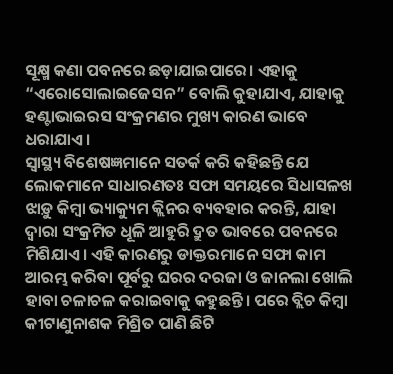ସୂକ୍ଷ୍ମ କଣା ପବନରେ ଛଡ଼ାଯାଇପାରେ। ଏହାକୁ “ଏରୋସୋଲାଇଜେସନ” ବୋଲି କୁହାଯାଏ, ଯାହାକୁ ହଣ୍ଟାଭାଇରସ ସଂକ୍ରମଣର ମୁଖ୍ୟ କାରଣ ଭାବେ ଧରାଯାଏ।
ସ୍ୱାସ୍ଥ୍ୟ ବିଶେଷଜ୍ଞମାନେ ସତର୍କ କରି କହିଛନ୍ତି ଯେ ଲୋକମାନେ ସାଧାରଣତଃ ସଫା ସମୟରେ ସିଧାସଳଖ ଝାଡ଼ୁ କିମ୍ବା ଭ୍ୟାକ୍ୟୁମ କ୍ଲିନର ବ୍ୟବହାର କରନ୍ତି, ଯାହା ଦ୍ୱାରା ସଂକ୍ରମିତ ଧୂଳି ଆହୁରି ଦ୍ରୁତ ଭାବରେ ପବନରେ ମିଶିଯାଏ। ଏହି କାରଣରୁ ଡାକ୍ତରମାନେ ସଫା କାମ ଆରମ୍ଭ କରିବା ପୂର୍ବରୁ ଘରର ଦରଜା ଓ ଜାନଲା ଖୋଲି ହାବା ଚଳାଚଳ କରାଇବାକୁ କହୁଛନ୍ତି। ପରେ ବ୍ଲିଚ କିମ୍ବା କୀଟାଣୁନାଶକ ମିଶ୍ରିତ ପାଣି ଛିଟି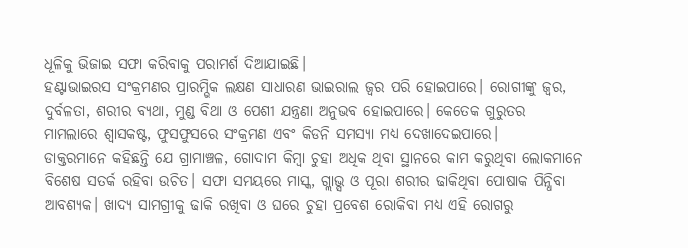ଧୂଳିକୁ ଭିଜାଇ ସଫା କରିବାକୁ ପରାମର୍ଶ ଦିଆଯାଇଛି।
ହଣ୍ଟାଭାଇରସ ସଂକ୍ରମଣର ପ୍ରାରମ୍ଭିକ ଲକ୍ଷଣ ସାଧାରଣ ଭାଇରାଲ ଜ୍ୱର ପରି ହୋଇପାରେ। ରୋଗୀଙ୍କୁ ଜ୍ୱର, ଦୁର୍ବଳତା, ଶରୀର ବ୍ୟଥା, ମୁଣ୍ଡ ବିଥା ଓ ପେଶୀ ଯନ୍ତ୍ରଣା ଅନୁଭବ ହୋଇପାରେ। କେତେକ ଗୁରୁତର ମାମଲାରେ ଶ୍ୱାସକଷ୍ଟ, ଫୁସଫୁସରେ ସଂକ୍ରମଣ ଏବଂ କିଡନି ସମସ୍ୟା ମଧ୍ୟ ଦେଖାଦେଇପାରେ।
ଡାକ୍ତରମାନେ କହିଛନ୍ତି ଯେ ଗ୍ରାମାଞ୍ଚଳ, ଗୋଦାମ କିମ୍ବା ଚୁହା ଅଧିକ ଥିବା ସ୍ଥାନରେ କାମ କରୁଥିବା ଲୋକମାନେ ବିଶେଷ ସତର୍କ ରହିବା ଉଚିତ। ସଫା ସମୟରେ ମାସ୍କ, ଗ୍ଲାଭ୍ସ ଓ ପୂରା ଶରୀର ଢାକିଥିବା ପୋଷାକ ପିନ୍ଧିବା ଆବଶ୍ୟକ। ଖାଦ୍ୟ ସାମଗ୍ରୀକୁ ଢାକି ରଖିବା ଓ ଘରେ ଚୁହା ପ୍ରବେଶ ରୋକିବା ମଧ୍ୟ ଏହି ରୋଗରୁ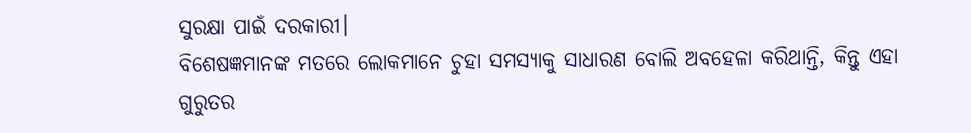ସୁରକ୍ଷା ପାଇଁ ଦରକାରୀ।
ବିଶେଷଜ୍ଞମାନଙ୍କ ମତରେ ଲୋକମାନେ ଚୁହା ସମସ୍ୟାକୁ ସାଧାରଣ ବୋଲି ଅବହେଳା କରିଥାନ୍ତି, କିନ୍ତୁ ଏହା ଗୁରୁତର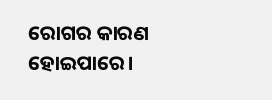ରୋଗର କାରଣ ହୋଇପାରେ।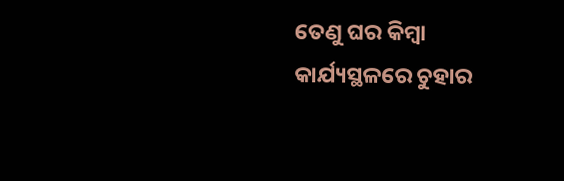ତେଣୁ ଘର କିମ୍ବା କାର୍ଯ୍ୟସ୍ଥଳରେ ଚୁହାର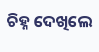ଚିହ୍ନ ଦେଖିଲେ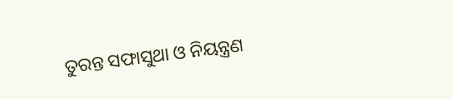ତୁରନ୍ତ ସଫାସୁଥା ଓ ନିୟନ୍ତ୍ରଣ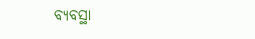ବ୍ୟବସ୍ଥା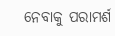ନେବାକୁ ପରାମର୍ଶ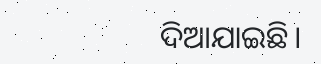ଦିଆଯାଇଛି।